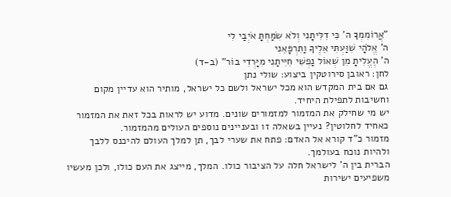"אֲרוֹמִמְךָ ה' כִּי דִלִּיתָנִי וְלֹא שִׂמַּחְתָּ אֹיְבַי לִי
ה' אֱלֹהָי שִׁוַּעְתִּי אֵלֶיךָ וַתִּרְפָּאֵנִי
ה' הֶעֱלִיתָ מִן שְׁאוֹל נַפְשִׁי חִיִּיתַנִי מִיָּרְדִי בוֹר" (ב-ד)
לחן: ראובן סירוטקין ביצוע: שולי נתן
גם אם בית המקדש הוא מכל ישראל ולשם כל ישראל, מותיר הוא עדיין מקום וחשיבות לתפילת היחיד.
יש מי שחילק את המזמור למזמורים שונים. מדוע יש לראות בכל זאת את המזמור כאחיד לחלוטין? נעיין בשאלה זו ובעניינים נוספים העולים מהמזמור.
מזמור כ"ד קורא אל האדם: פתח את שערי לבך, תן למלך העולם להיכנס ללבך ולהיות נוכח בעולמך.
הברית בין ה' לישראל חלה על הציבור כולו. המלך, מייצג את העם כולו, ולכן מעשיו משפיעים ישירות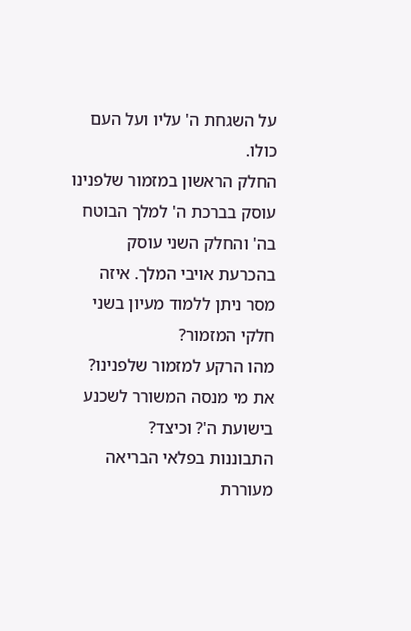על השגחת ה' עליו ועל העם כולו.
החלק הראשון במזמור שלפנינו עוסק בברכת ה' למלך הבוטח בה' והחלק השני עוסק בהכרעת אויבי המלך. איזה מסר ניתן ללמוד מעיון בשני חלקי המזמור?
מהו הרקע למזמור שלפנינו? את מי מנסה המשורר לשכנע בישועת ה'? וכיצד?
התבוננות בפלאי הבריאה מעוררת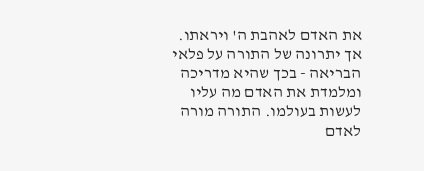את האדם לאהבת ה' ויראתו. אך יתרונה של התורה על פלאי הבריאה - בכך שהיא מדריכה ומלמדת את האדם מה עליו לעשות בעולמו. התורה מורה לאדם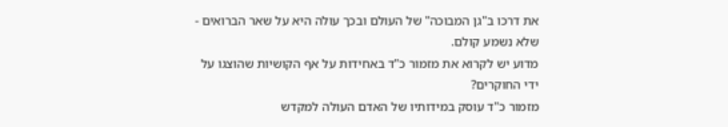את דרכו ב"גן המבוכה" של העולם ובכך עולה היא על שאר הברואים - שלא נשמע קולם.
מדוע יש לקרוא את מזמור כ"ד באחידות על אף הקושיות שהוצגו על ידי החוקרים?
מזמור כ"ד עוסק במידותיו של האדם העולה למקדש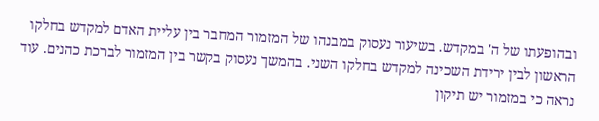ובהופעתו של ה' במקדש. בשיעור נעסוק במבנהו של המזמור המחבר בין עליית האדם למקדש בחלקו הראשון לבין ירידת השכינה למקדש בחלקו השני. בהמשך נעסוק בקשר בין המזמור לברכת כהנים. עוד נראה כי במזמור יש תיקון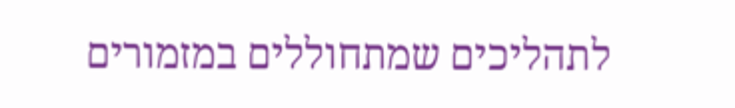לתהליכים שמתחוללים במזמורים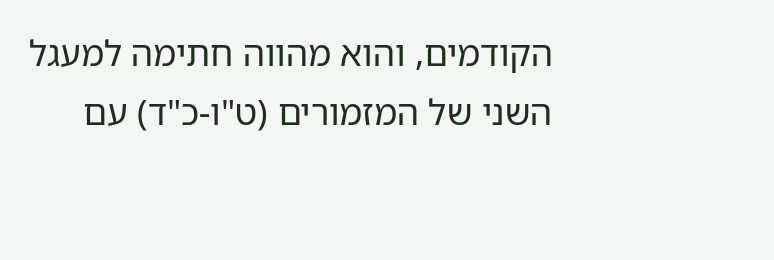הקודמים, והוא מהווה חתימה למעגל השני של המזמורים (ט"ו-כ"ד) עם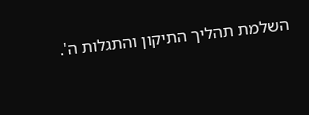השלמת תהליך התיקון והתגלות ה'.